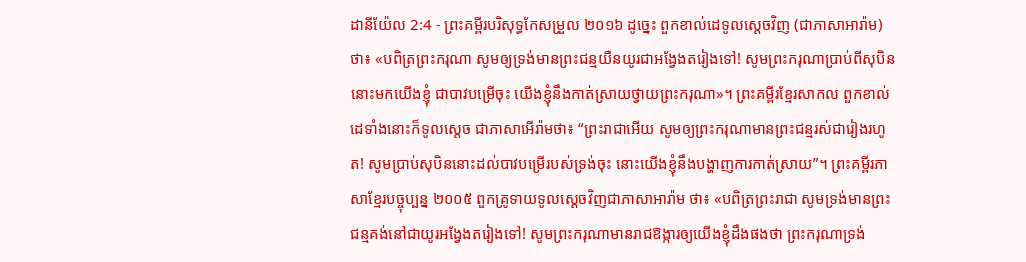ដានីយ៉ែល 2:4 - ព្រះគម្ពីរបរិសុទ្ធកែសម្រួល ២០១៦ ដូច្នេះ ពួកខាល់ដេទូលស្តេចវិញ (ជាភាសាអារ៉ាម) ថា៖ «បពិត្រព្រះករុណា សូមឲ្យទ្រង់មានព្រះជន្មយឺនយូរជាអង្វែងតរៀងទៅ! សូមព្រះករុណាប្រាប់ពីសុបិននោះមកយើងខ្ញុំ ជាបាវបម្រើចុះ យើងខ្ញុំនឹងកាត់ស្រាយថ្វាយព្រះករុណា»។ ព្រះគម្ពីរខ្មែរសាកល ពួកខាល់ដេទាំងនោះក៏ទូលស្ដេច ជាភាសាអើរ៉ាមថា៖ “ព្រះរាជាអើយ សូមឲ្យព្រះករុណាមានព្រះជន្មរស់ជារៀងរហូត! សូមប្រាប់សុបិននោះដល់បាវបម្រើរបស់ទ្រង់ចុះ នោះយើងខ្ញុំនឹងបង្ហាញការកាត់ស្រាយ”។ ព្រះគម្ពីរភាសាខ្មែរបច្ចុប្បន្ន ២០០៥ ពួកគ្រូទាយទូលស្ដេចវិញជាភាសាអារ៉ាម ថា៖ «បពិត្រព្រះរាជា សូមទ្រង់មានព្រះជន្មគង់នៅជាយូរអង្វែងតរៀងទៅ! សូមព្រះករុណាមានរាជឱង្ការឲ្យយើងខ្ញុំដឹងផងថា ព្រះករុណាទ្រង់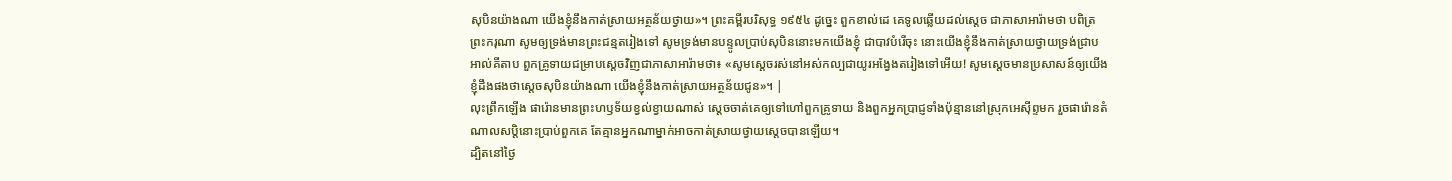សុបិនយ៉ាងណា យើងខ្ញុំនឹងកាត់ស្រាយអត្ថន័យថ្វាយ»។ ព្រះគម្ពីរបរិសុទ្ធ ១៩៥៤ ដូច្នេះ ពួកខាល់ដេ គេទូលឆ្លើយដល់ស្តេច ជាភាសាអារ៉ាមថា បពិត្រព្រះករុណា សូមឲ្យទ្រង់មានព្រះជន្មតរៀងទៅ សូមទ្រង់មានបន្ទូលប្រាប់សុបិននោះមកយើងខ្ញុំ ជាបាវបំរើចុះ នោះយើងខ្ញុំនឹងកាត់ស្រាយថ្វាយទ្រង់ជ្រាប អាល់គីតាប ពួកគ្រូទាយជម្រាបស្ដេចវិញជាភាសាអារ៉ាមថា៖ «សូមស្តេចរស់នៅអស់កល្បជាយូរអង្វែងតរៀងទៅអើយ! សូមស្តេចមានប្រសាសន៍ឲ្យយើងខ្ញុំដឹងផងថាស្តេចសុបិនយ៉ាងណា យើងខ្ញុំនឹងកាត់ស្រាយអត្ថន័យជូន»។ |
លុះព្រឹកឡើង ផារ៉ោនមានព្រះហឫទ័យខ្វល់ខ្វាយណាស់ ស្ដេចចាត់គេឲ្យទៅហៅពួកគ្រូទាយ និងពួកអ្នកប្រាជ្ញទាំងប៉ុន្មាននៅស្រុកអេស៊ីព្ទមក រួចផារ៉ោនតំណាលសប្ដិនោះប្រាប់ពួកគេ តែគ្មានអ្នកណាម្នាក់អាចកាត់ស្រាយថ្វាយស្ដេចបានឡើយ។
ដ្បិតនៅថ្ងៃ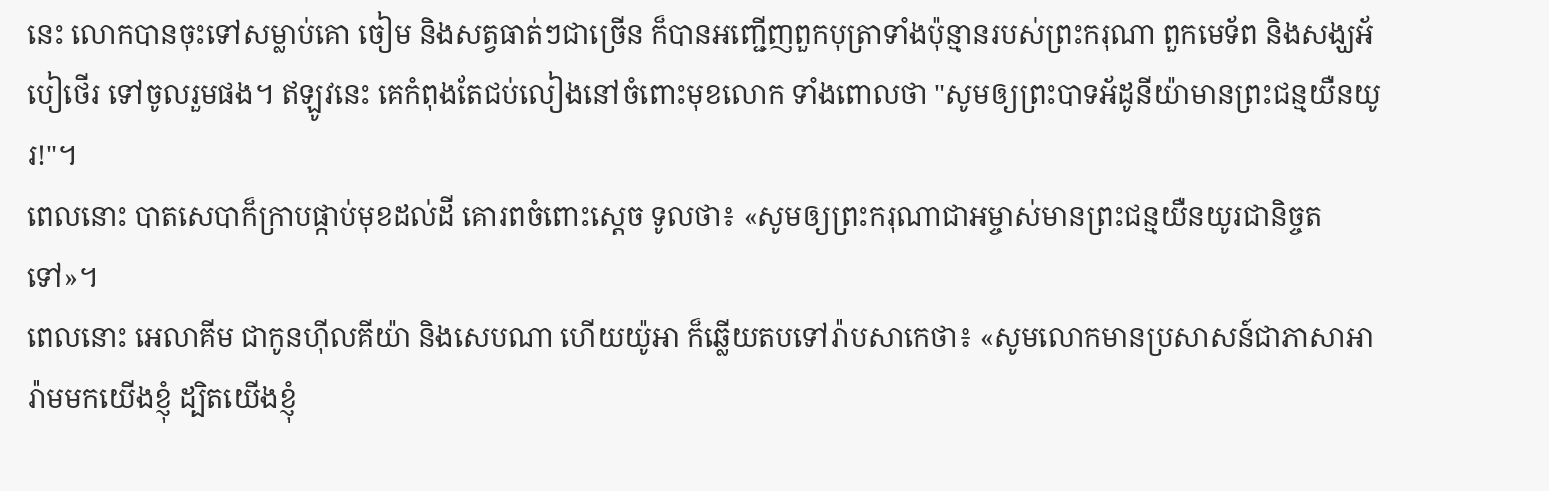នេះ លោកបានចុះទៅសម្លាប់គោ ចៀម និងសត្វធាត់ៗជាច្រើន ក៏បានអញ្ជើញពួកបុត្រាទាំងប៉ុន្មានរបស់ព្រះករុណា ពួកមេទ័ព និងសង្ឃអ័បៀថើរ ទៅចូលរួមផង។ ឥឡូវនេះ គេកំពុងតែជប់លៀងនៅចំពោះមុខលោក ទាំងពោលថា "សូមឲ្យព្រះបាទអ័ដូនីយ៉ាមានព្រះជន្មយឺនយូរ!"។
ពេលនោះ បាតសេបាក៏ក្រាបផ្កាប់មុខដល់ដី គោរពចំពោះស្តេច ទូលថា៖ «សូមឲ្យព្រះករុណាជាអម្ចាស់មានព្រះជន្មយឺនយូរជានិច្ចតទៅ»។
ពេលនោះ អេលាគីម ជាកូនហ៊ីលគីយ៉ា និងសេបណា ហើយយ៉ូអា ក៏ឆ្លើយតបទៅរ៉ាបសាកេថា៖ «សូមលោកមានប្រសាសន៍ជាភាសាអារ៉ាមមកយើងខ្ញុំ ដ្បិតយើងខ្ញុំ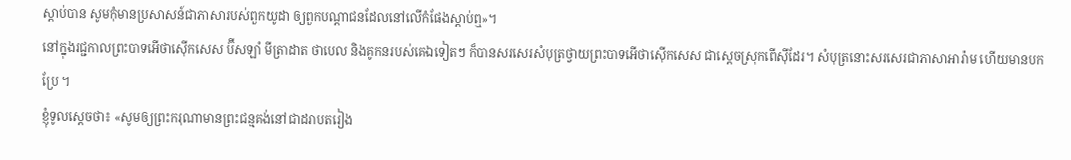ស្តាប់បាន សូមកុំមានប្រសាសន៍ជាភាសារបស់ពួកយូដា ឲ្យពួកបណ្ដាជនដែលនៅលើកំផែងស្តាប់ឮ»។
នៅក្នុងរជ្ជកាលព្រះបាទអើថាស៊ើកសេស ប៊ីសឡាំ មីត្រាដាត ថាបេល និងគូកនរបស់គេឯទៀតៗ ក៏បានសរសេរសំបុត្រថ្វាយព្រះបាទអើថាស៊ើកសេស ជាស្តេចស្រុកពើស៊ីដែរ។ សំបុត្រនោះសរសេរជាភាសាអារ៉ាម ហើយមានបកប្រែ ។
ខ្ញុំទូលស្តេចថា៖ «សូមឲ្យព្រះករុណាមានព្រះជន្មគង់នៅជាដរាបតរៀង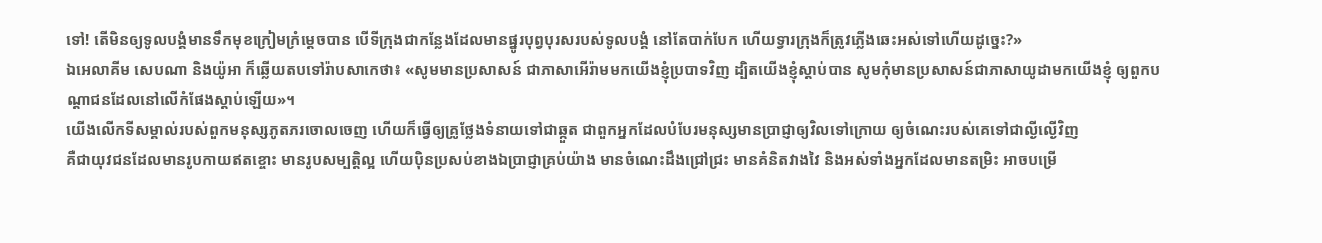ទៅ! តើមិនឲ្យទូលបង្គំមានទឹកមុខក្រៀមក្រំម្ដេចបាន បើទីក្រុងជាកន្លែងដែលមានផ្នូរបុព្វបុរសរបស់ទូលបង្គំ នៅតែបាក់បែក ហើយទ្វារក្រុងក៏ត្រូវភ្លើងឆេះអស់ទៅហើយដូច្នេះ?»
ឯអេលាគីម សេបណា និងយ៉ូអា ក៏ឆ្លើយតបទៅរ៉ាបសាកេថា៖ «សូមមានប្រសាសន៍ ជាភាសាអើរ៉ាមមកយើងខ្ញុំប្របាទវិញ ដ្បិតយើងខ្ញុំស្តាប់បាន សូមកុំមានប្រសាសន៍ជាភាសាយូដាមកយើងខ្ញុំ ឲ្យពួកបណ្ដាជនដែលនៅលើកំផែងស្តាប់ឡើយ»។
យើងលើកទីសម្គាល់របស់ពួកមនុស្សភូតភរចោលចេញ ហើយក៏ធ្វើឲ្យគ្រូថ្លែងទំនាយទៅជាឆ្កួត ជាពួកអ្នកដែលបំបែរមនុស្សមានប្រាជ្ញាឲ្យវិលទៅក្រោយ ឲ្យចំណេះរបស់គេទៅជាល្ងីល្ងើវិញ
គឺជាយុវជនដែលមានរូបកាយឥតខ្ចោះ មានរូបសម្បត្តិល្អ ហើយប៉ិនប្រសប់ខាងឯប្រាជ្ញាគ្រប់យ៉ាង មានចំណេះដឹងជ្រៅជ្រះ មានគំនិតវាងវៃ និងអស់ទាំងអ្នកដែលមានតម្រិះ អាចបម្រើ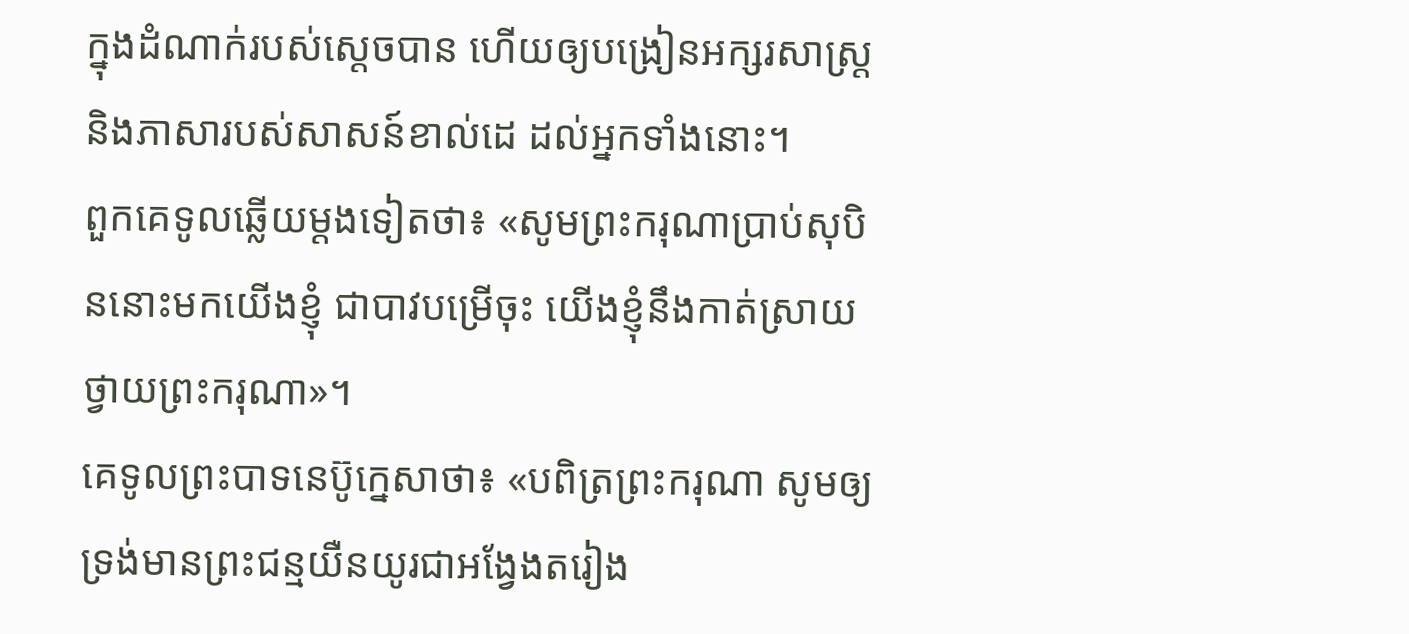ក្នុងដំណាក់របស់ស្តេចបាន ហើយឲ្យបង្រៀនអក្សរសាស្ត្រ និងភាសារបស់សាសន៍ខាល់ដេ ដល់អ្នកទាំងនោះ។
ពួកគេទូលឆ្លើយម្ដងទៀតថា៖ «សូមព្រះករុណាប្រាប់សុបិននោះមកយើងខ្ញុំ ជាបាវបម្រើចុះ យើងខ្ញុំនឹងកាត់ស្រាយថ្វាយព្រះករុណា»។
គេទូលព្រះបាទនេប៊ូក្នេសាថា៖ «បពិត្រព្រះករុណា សូមឲ្យទ្រង់មានព្រះជន្មយឺនយូរជាអង្វែងតរៀង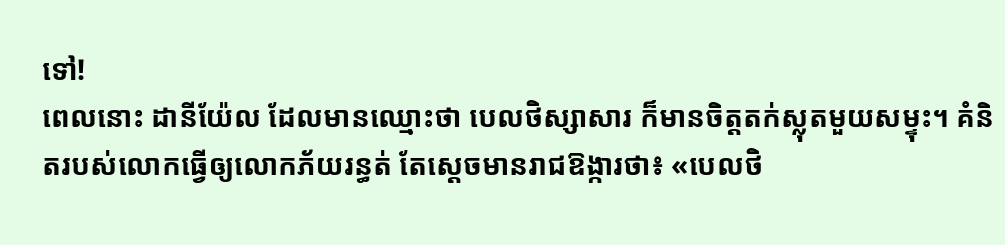ទៅ!
ពេលនោះ ដានីយ៉ែល ដែលមានឈ្មោះថា បេលថិស្សាសារ ក៏មានចិត្តតក់ស្លុតមួយសម្ទុះ។ គំនិតរបស់លោកធ្វើឲ្យលោកភ័យរន្ធត់ តែស្ដេចមានរាជឱង្ការថា៖ «បេលថិ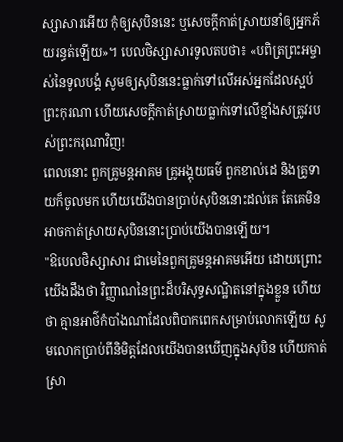ស្សាសារអើយ កុំឲ្យសុបិននេះ ឬសេចក្ដីកាត់ស្រាយនាំឲ្យអ្នកភ័យរន្ធត់ឡើយ»។ បេលថិស្សាសារទូលតបថា៖ «បពិត្រព្រះអម្ចាស់នៃទូលបង្គំ សូមឲ្យសុបិននេះធ្លាក់ទៅលើអស់អ្នកដែលស្អប់ព្រះកុរណា ហើយសេចក្ដីកាត់ស្រាយធ្លាក់ទៅលើខ្មាំងសត្រូវរបស់ព្រះករុណាវិញ!
ពេលនោះ ពួកគ្រូមន្តអាគម គ្រូអង្គុយធម៌ ពួកខាល់ដេ និងគ្រូទាយក៏ចូលមក ហើយយើងបានប្រាប់សុបិននោះដល់គេ តែគេមិនអាចកាត់ស្រាយសុបិននោះប្រាប់យើងបានឡើយ។
"ឱបេលថិស្សាសារ ជាមេនៃពួកគ្រូមន្តអាគមអើយ ដោយព្រោះយើងដឹងថា វិញ្ញាណនៃព្រះដ៏បរិសុទ្ធសណ្ឋិតនៅក្នុងខ្លួន ហើយថា គ្មានអាថ៌កំបាំងណាដែលពិបាកពេកសម្រាប់លោកឡើយ សូមលោកប្រាប់ពីនិមិត្តដែលយើងបានឃើញក្នុងសុបិន ហើយកាត់ស្រា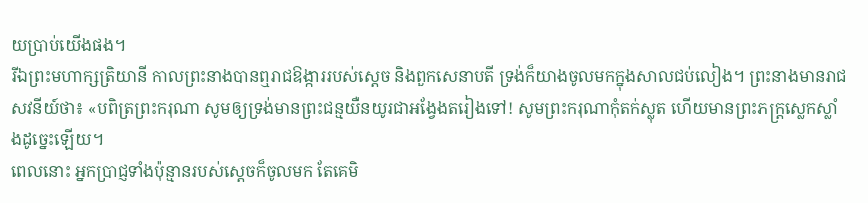យប្រាប់យើងផង។
រីឯព្រះមហាក្សត្រិយានី កាលព្រះនាងបានឮរាជឱង្ការរបស់ស្តេច និងពួកសេនាបតី ទ្រង់ក៏យាងចូលមកក្នុងសាលជប់លៀង។ ព្រះនាងមានរាជសវនីយ៍ថា៖ «បពិត្រព្រះករុណា សូមឲ្យទ្រង់មានព្រះជន្មយឺនយូរជាអង្វែងតរៀងទៅ! សូមព្រះករុណាកុំតក់ស្លុត ហើយមានព្រះភក្ត្រស្លេកស្លាំងដូច្នេះឡើយ។
ពេលនោះ អ្នកប្រាជ្ញទាំងប៉ុន្មានរបស់ស្តេចក៏ចូលមក តែគេមិ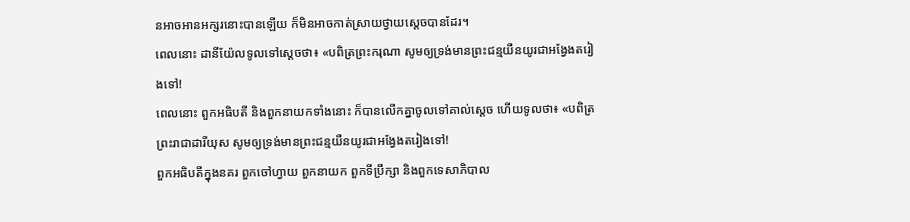នអាចអានអក្សរនោះបានឡើយ ក៏មិនអាចកាត់ស្រាយថ្វាយស្តេចបានដែរ។
ពេលនោះ ដានីយ៉ែលទូលទៅស្ដេចថា៖ «បពិត្រព្រះករុណា សូមឲ្យទ្រង់មានព្រះជន្មយឺនយូរជាអង្វែងតរៀងទៅ!
ពេលនោះ ពួកអធិបតី និងពួកនាយកទាំងនោះ ក៏បានលើកគ្នាចូលទៅគាល់ស្តេច ហើយទូលថា៖ «បពិត្រព្រះរាជាដារីយុស សូមឲ្យទ្រង់មានព្រះជន្មយឺនយូរជាអង្វែងតរៀងទៅ!
ពួកអធិបតីក្នុងនគរ ពួកចៅហ្វាយ ពួកនាយក ពួកទីប្រឹក្សា និងពួកទេសាភិបាល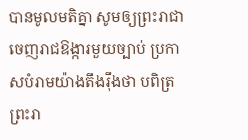បានមូលមតិគ្នា សូមឲ្យព្រះរាជាចេញរាជឱង្ការមួយច្បាប់ ប្រកាសបំរាមយ៉ាងតឹងរ៉ឹងថា បពិត្រព្រះរា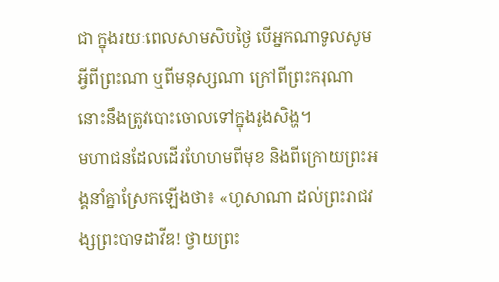ជា ក្នុងរយៈពេលសាមសិបថ្ងៃ បើអ្នកណាទូលសូមអ្វីពីព្រះណា ឬពីមនុស្សណា ក្រៅពីព្រះករុណា នោះនឹងត្រូវបោះចោលទៅក្នុងរូងសិង្ហ។
មហាជនដែលដើរហែហមពីមុខ និងពីក្រោយព្រះអង្គនាំគ្នាស្រែកឡើងថា៖ «ហូសាណា ដល់ព្រះរាជវង្សព្រះបាទដាវីឌ! ថ្វាយព្រះ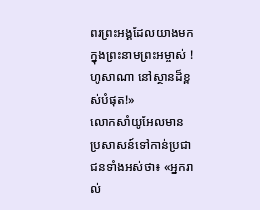ពរព្រះអង្គដែលយាងមកក្នុងព្រះនាមព្រះអម្ចាស់ ! ហូសាណា នៅស្ថានដ៏ខ្ពស់បំផុត!»
លោកសាំយូអែលមានប្រសាសន៍ទៅកាន់ប្រជាជនទាំងអស់ថា៖ «អ្នករាល់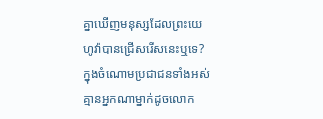គ្នាឃើញមនុស្សដែលព្រះយេហូវ៉ាបានជ្រើសរើសនេះឬទេ? ក្នុងចំណោមប្រជាជនទាំងអស់ គ្មានអ្នកណាម្នាក់ដូចលោក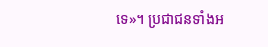ទេ»។ ប្រជាជនទាំងអ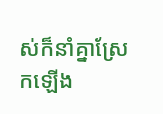ស់ក៏នាំគ្នាស្រែកឡើង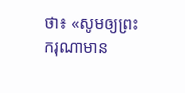ថា៖ «សូមឲ្យព្រះករុណាមាន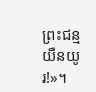ព្រះជន្មយឺនយូរ!»។